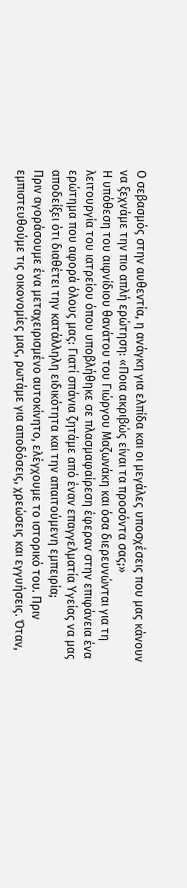Ο σεβασμός στην αυθεντία, η ανάγκη για ελπίδα και οι μεγάλες υποσχέσεις που μας κάνουν να ξεχνάμε την πιο απλή ερώτηση: «Ποια ακριβώς είναι τα προσόντα σας;»
Η υπόθεση του αιφνίδιου θανάτου του Γιώργου Μαζωνάκη και όσα διερευνώνται για τη λειτουργία του ιατρείου όπου υποβλήθηκε σε πλασμαφαίρεση έφεραν στην επιφάνεια ένα ερώτημα που αφορά όλους μας: Γιατί σπάνια ζητάμε από έναν επαγγελματία Υγείας να μας αποδείξει ότι διαθέτει την κατάλληλη ειδικότητα και την απαιτούμενη εμπειρία;
Πριν αγοράσουμε ένα μεταχειρισμένο αυτοκίνητο, ελέγχουμε το ιστορικό του. Πριν εμπιστευθούμε τις οικονομίες μας, ρωτάμε για αποδόσεις, χρεώσεις και εγγυήσεις. Όταν,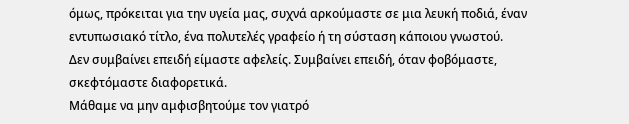όμως, πρόκειται για την υγεία μας, συχνά αρκούμαστε σε μια λευκή ποδιά, έναν εντυπωσιακό τίτλο, ένα πολυτελές γραφείο ή τη σύσταση κάποιου γνωστού.
Δεν συμβαίνει επειδή είμαστε αφελείς. Συμβαίνει επειδή, όταν φοβόμαστε, σκεφτόμαστε διαφορετικά.
Μάθαμε να μην αμφισβητούμε τον γιατρό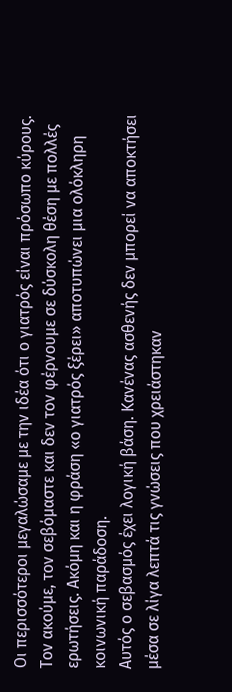Οι περισσότεροι μεγαλώσαμε με την ιδέα ότι ο γιατρός είναι πρόσωπο κύρους. Τον ακούμε, τον σεβόμαστε και δεν τον φέρνουμε σε δύσκολη θέση με πολλές ερωτήσεις. Ακόμη και η φράση «ο γιατρός ξέρει» αποτυπώνει μια ολόκληρη κοινωνική παράδοση.
Αυτός ο σεβασμός έχει λογική βάση. Κανένας ασθενής δεν μπορεί να αποκτήσει μέσα σε λίγα λεπτά τις γνώσεις που χρειάστηκαν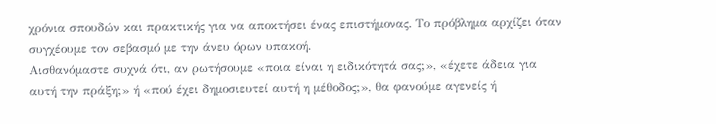χρόνια σπουδών και πρακτικής για να αποκτήσει ένας επιστήμονας. Το πρόβλημα αρχίζει όταν συγχέουμε τον σεβασμό με την άνευ όρων υπακοή.
Αισθανόμαστε συχνά ότι, αν ρωτήσουμε «ποια είναι η ειδικότητά σας;», «έχετε άδεια για αυτή την πράξη;» ή «πού έχει δημοσιευτεί αυτή η μέθοδος;», θα φανούμε αγενείς ή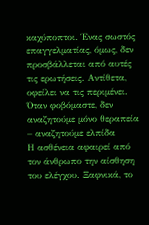καχύποπτοι. Ένας σωστός επαγγελματίας, όμως, δεν προσβάλλεται από αυτές τις ερωτήσεις. Αντίθετα, οφείλει να τις περιμένει.
Όταν φοβόμαστε, δεν αναζητούμε μόνο θεραπεία – αναζητούμε ελπίδα
Η ασθένεια αφαιρεί από τον άνθρωπο την αίσθηση του ελέγχου. Ξαφνικά, το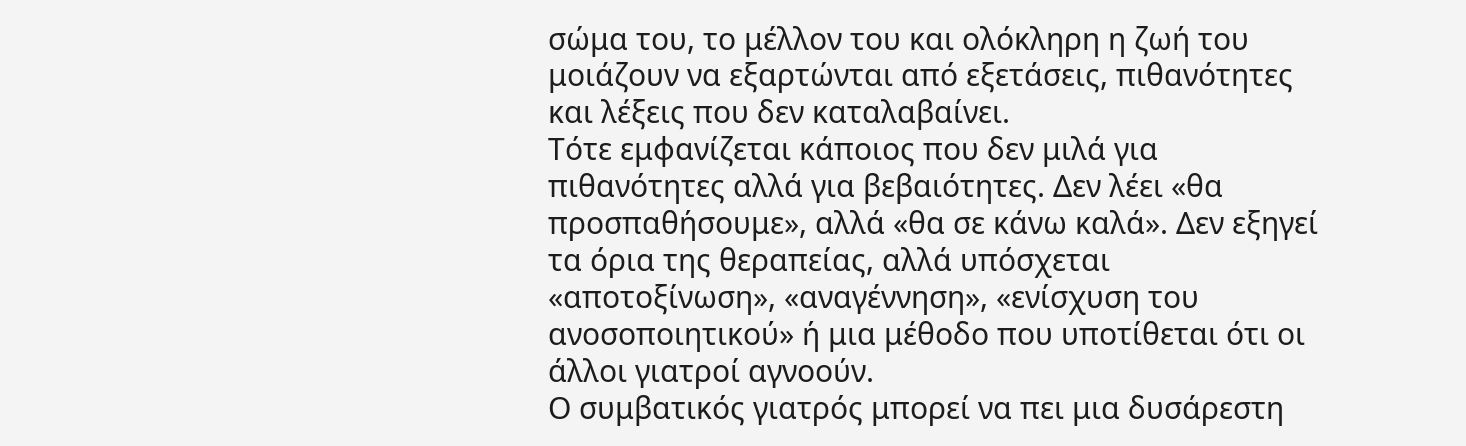σώμα του, το μέλλον του και ολόκληρη η ζωή του μοιάζουν να εξαρτώνται από εξετάσεις, πιθανότητες και λέξεις που δεν καταλαβαίνει.
Τότε εμφανίζεται κάποιος που δεν μιλά για πιθανότητες αλλά για βεβαιότητες. Δεν λέει «θα προσπαθήσουμε», αλλά «θα σε κάνω καλά». Δεν εξηγεί τα όρια της θεραπείας, αλλά υπόσχεται «αποτοξίνωση», «αναγέννηση», «ενίσχυση του ανοσοποιητικού» ή μια μέθοδο που υποτίθεται ότι οι άλλοι γιατροί αγνοούν.
Ο συμβατικός γιατρός μπορεί να πει μια δυσάρεστη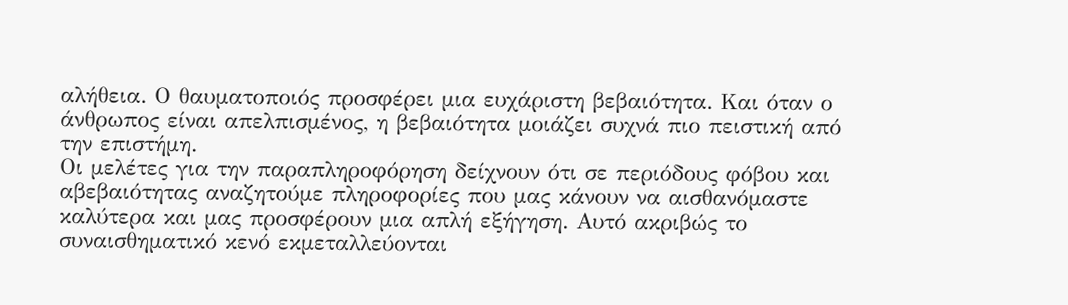αλήθεια. Ο θαυματοποιός προσφέρει μια ευχάριστη βεβαιότητα. Και όταν ο άνθρωπος είναι απελπισμένος, η βεβαιότητα μοιάζει συχνά πιο πειστική από την επιστήμη.
Οι μελέτες για την παραπληροφόρηση δείχνουν ότι σε περιόδους φόβου και αβεβαιότητας αναζητούμε πληροφορίες που μας κάνουν να αισθανόμαστε καλύτερα και μας προσφέρουν μια απλή εξήγηση. Αυτό ακριβώς το συναισθηματικό κενό εκμεταλλεύονται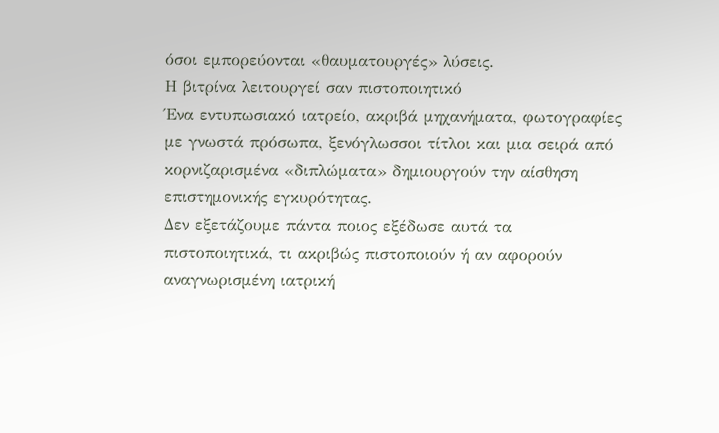όσοι εμπορεύονται «θαυματουργές» λύσεις.
Η βιτρίνα λειτουργεί σαν πιστοποιητικό
Ένα εντυπωσιακό ιατρείο, ακριβά μηχανήματα, φωτογραφίες με γνωστά πρόσωπα, ξενόγλωσσοι τίτλοι και μια σειρά από κορνιζαρισμένα «διπλώματα» δημιουργούν την αίσθηση επιστημονικής εγκυρότητας.
Δεν εξετάζουμε πάντα ποιος εξέδωσε αυτά τα πιστοποιητικά, τι ακριβώς πιστοποιούν ή αν αφορούν αναγνωρισμένη ιατρική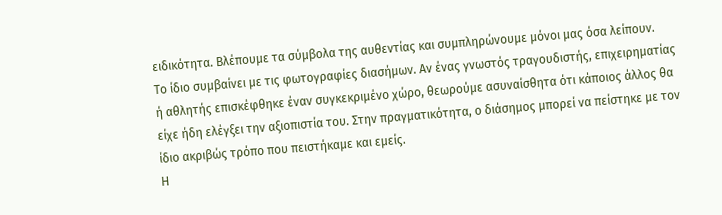ειδικότητα. Βλέπουμε τα σύμβολα της αυθεντίας και συμπληρώνουμε μόνοι μας όσα λείπουν.
Το ίδιο συμβαίνει με τις φωτογραφίες διασήμων. Αν ένας γνωστός τραγουδιστής, επιχειρηματίας ή αθλητής επισκέφθηκε έναν συγκεκριμένο χώρο, θεωρούμε ασυναίσθητα ότι κάποιος άλλος θα είχε ήδη ελέγξει την αξιοπιστία του. Στην πραγματικότητα, ο διάσημος μπορεί να πείστηκε με τον ίδιο ακριβώς τρόπο που πειστήκαμε και εμείς.
Η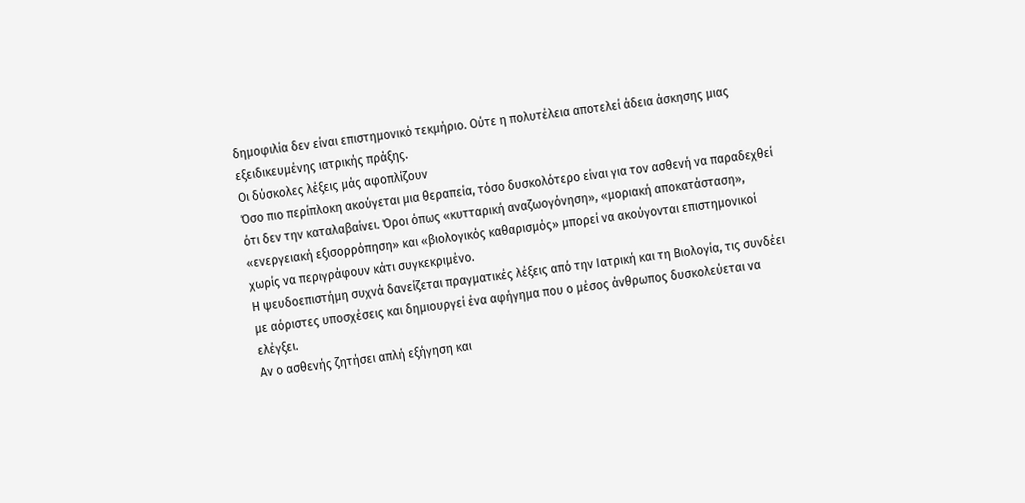δημοφιλία δεν είναι επιστημονικό τεκμήριο. Ούτε η πολυτέλεια αποτελεί άδεια άσκησης μιας εξειδικευμένης ιατρικής πράξης.
Οι δύσκολες λέξεις μάς αφοπλίζουν
Όσο πιο περίπλοκη ακούγεται μια θεραπεία, τόσο δυσκολότερο είναι για τον ασθενή να παραδεχθεί ότι δεν την καταλαβαίνει. Όροι όπως «κυτταρική αναζωογόνηση», «μοριακή αποκατάσταση», «ενεργειακή εξισορρόπηση» και «βιολογικός καθαρισμός» μπορεί να ακούγονται επιστημονικοί χωρίς να περιγράφουν κάτι συγκεκριμένο.
Η ψευδοεπιστήμη συχνά δανείζεται πραγματικές λέξεις από την Ιατρική και τη Βιολογία, τις συνδέει με αόριστες υποσχέσεις και δημιουργεί ένα αφήγημα που ο μέσος άνθρωπος δυσκολεύεται να ελέγξει.
Αν ο ασθενής ζητήσει απλή εξήγηση και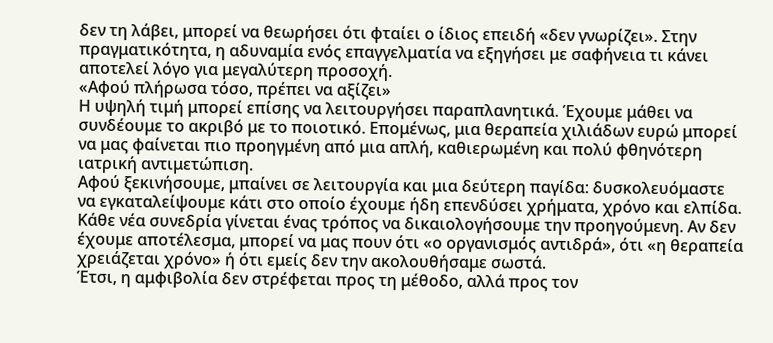δεν τη λάβει, μπορεί να θεωρήσει ότι φταίει ο ίδιος επειδή «δεν γνωρίζει». Στην πραγματικότητα, η αδυναμία ενός επαγγελματία να εξηγήσει με σαφήνεια τι κάνει αποτελεί λόγο για μεγαλύτερη προσοχή.
«Αφού πλήρωσα τόσο, πρέπει να αξίζει»
Η υψηλή τιμή μπορεί επίσης να λειτουργήσει παραπλανητικά. Έχουμε μάθει να συνδέουμε το ακριβό με το ποιοτικό. Επομένως, μια θεραπεία χιλιάδων ευρώ μπορεί να μας φαίνεται πιο προηγμένη από μια απλή, καθιερωμένη και πολύ φθηνότερη ιατρική αντιμετώπιση.
Αφού ξεκινήσουμε, μπαίνει σε λειτουργία και μια δεύτερη παγίδα: δυσκολευόμαστε να εγκαταλείψουμε κάτι στο οποίο έχουμε ήδη επενδύσει χρήματα, χρόνο και ελπίδα.
Κάθε νέα συνεδρία γίνεται ένας τρόπος να δικαιολογήσουμε την προηγούμενη. Αν δεν έχουμε αποτέλεσμα, μπορεί να μας πουν ότι «ο οργανισμός αντιδρά», ότι «η θεραπεία χρειάζεται χρόνο» ή ότι εμείς δεν την ακολουθήσαμε σωστά.
Έτσι, η αμφιβολία δεν στρέφεται προς τη μέθοδο, αλλά προς τον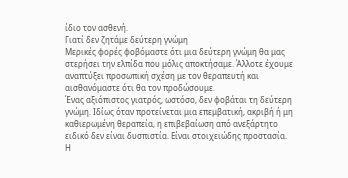ίδιο τον ασθενή.
Γιατί δεν ζητάμε δεύτερη γνώμη
Μερικές φορές φοβόμαστε ότι μια δεύτερη γνώμη θα μας στερήσει την ελπίδα που μόλις αποκτήσαμε. Άλλοτε έχουμε αναπτύξει προσωπική σχέση με τον θεραπευτή και αισθανόμαστε ότι θα τον προδώσουμε.
Ένας αξιόπιστος γιατρός, ωστόσο, δεν φοβάται τη δεύτερη γνώμη. Ιδίως όταν προτείνεται μια επεμβατική, ακριβή ή μη καθιερωμένη θεραπεία, η επιβεβαίωση από ανεξάρτητο ειδικό δεν είναι δυσπιστία. Είναι στοιχειώδης προστασία.
Η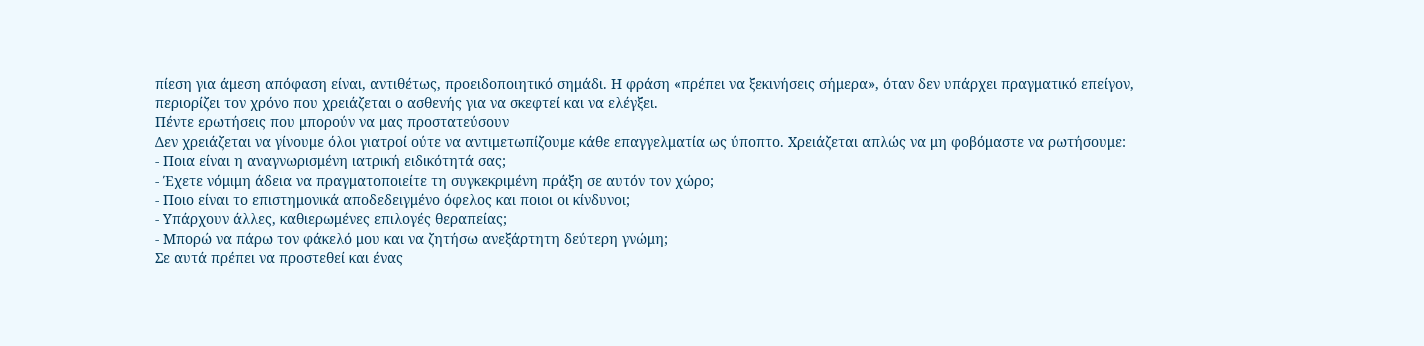πίεση για άμεση απόφαση είναι, αντιθέτως, προειδοποιητικό σημάδι. Η φράση «πρέπει να ξεκινήσεις σήμερα», όταν δεν υπάρχει πραγματικό επείγον, περιορίζει τον χρόνο που χρειάζεται ο ασθενής για να σκεφτεί και να ελέγξει.
Πέντε ερωτήσεις που μπορούν να μας προστατεύσουν
Δεν χρειάζεται να γίνουμε όλοι γιατροί ούτε να αντιμετωπίζουμε κάθε επαγγελματία ως ύποπτο. Χρειάζεται απλώς να μη φοβόμαστε να ρωτήσουμε:
- Ποια είναι η αναγνωρισμένη ιατρική ειδικότητά σας;
- Έχετε νόμιμη άδεια να πραγματοποιείτε τη συγκεκριμένη πράξη σε αυτόν τον χώρο;
- Ποιο είναι το επιστημονικά αποδεδειγμένο όφελος και ποιοι οι κίνδυνοι;
- Υπάρχουν άλλες, καθιερωμένες επιλογές θεραπείας;
- Μπορώ να πάρω τον φάκελό μου και να ζητήσω ανεξάρτητη δεύτερη γνώμη;
Σε αυτά πρέπει να προστεθεί και ένας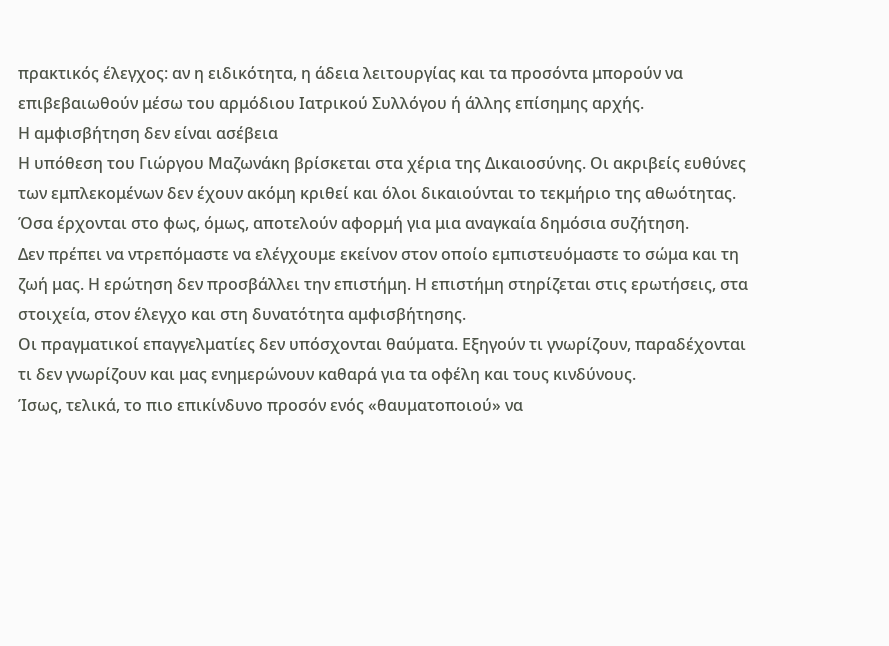πρακτικός έλεγχος: αν η ειδικότητα, η άδεια λειτουργίας και τα προσόντα μπορούν να επιβεβαιωθούν μέσω του αρμόδιου Ιατρικού Συλλόγου ή άλλης επίσημης αρχής.
Η αμφισβήτηση δεν είναι ασέβεια
Η υπόθεση του Γιώργου Μαζωνάκη βρίσκεται στα χέρια της Δικαιοσύνης. Οι ακριβείς ευθύνες των εμπλεκομένων δεν έχουν ακόμη κριθεί και όλοι δικαιούνται το τεκμήριο της αθωότητας. Όσα έρχονται στο φως, όμως, αποτελούν αφορμή για μια αναγκαία δημόσια συζήτηση.
Δεν πρέπει να ντρεπόμαστε να ελέγχουμε εκείνον στον οποίο εμπιστευόμαστε το σώμα και τη ζωή μας. Η ερώτηση δεν προσβάλλει την επιστήμη. Η επιστήμη στηρίζεται στις ερωτήσεις, στα στοιχεία, στον έλεγχο και στη δυνατότητα αμφισβήτησης.
Οι πραγματικοί επαγγελματίες δεν υπόσχονται θαύματα. Εξηγούν τι γνωρίζουν, παραδέχονται τι δεν γνωρίζουν και μας ενημερώνουν καθαρά για τα οφέλη και τους κινδύνους.
Ίσως, τελικά, το πιο επικίνδυνο προσόν ενός «θαυματοποιού» να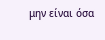μην είναι όσα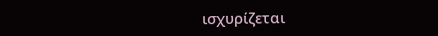ισχυρίζεται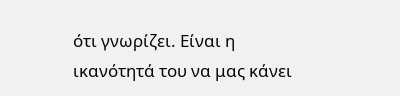ότι γνωρίζει. Είναι η ικανότητά του να μας κάνει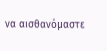να αισθανόμαστε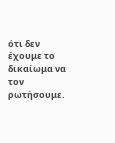ότι δεν έχουμε το δικαίωμα να τον ρωτήσουμε.